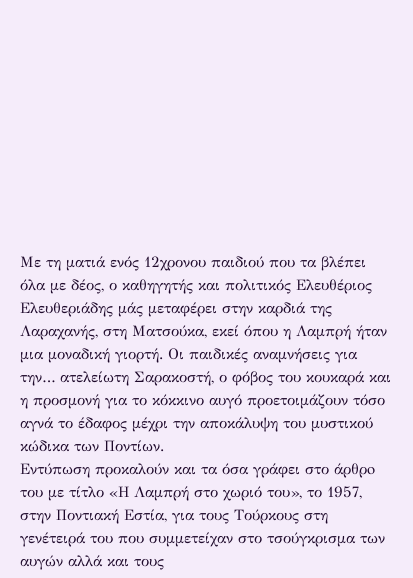Με τη ματιά ενός 12χρονου παιδιού που τα βλέπει όλα με δέος, ο καθηγητής και πολιτικός Ελευθέριος Ελευθεριάδης μάς μεταφέρει στην καρδιά της Λαραχανής, στη Ματσούκα, εκεί όπου η Λαμπρή ήταν μια μοναδική γιορτή. Οι παιδικές αναμνήσεις για την… ατελείωτη Σαρακοστή, ο φόβος του κουκαρά και η προσμονή για το κόκκινο αυγό προετοιμάζουν τόσο αγνά το έδαφος μέχρι την αποκάλυψη του μυστικού κώδικα των Ποντίων.
Εντύπωση προκαλούν και τα όσα γράφει στο άρθρo του με τίτλο «Η Λαμπρή στο χωριό του», το 1957, στην Ποντιακή Εστία, για τους Τούρκους στη γενέτειρά του που συμμετείχαν στο τσούγκρισμα των αυγών αλλά και τους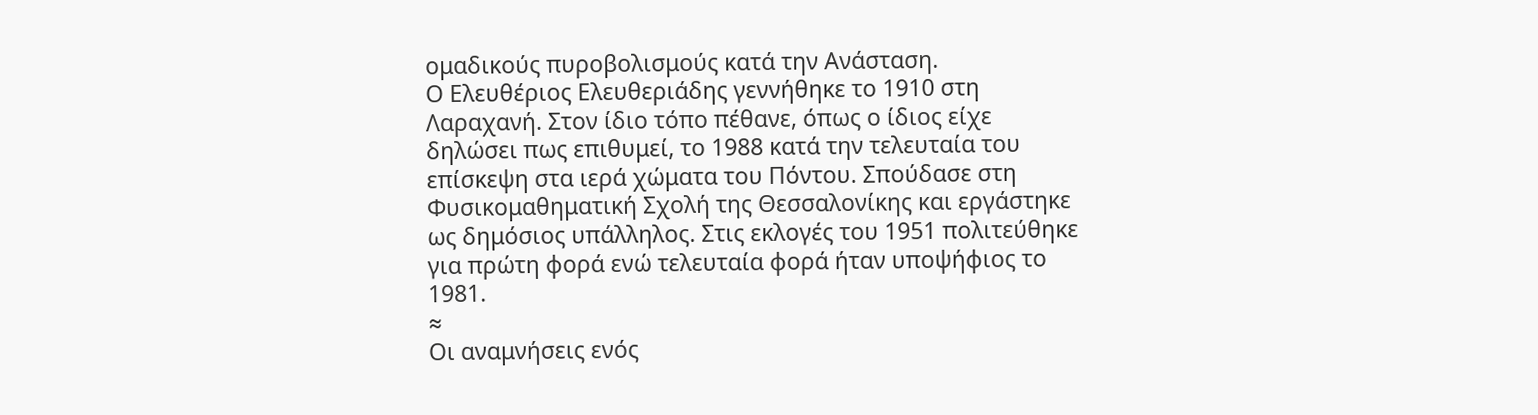ομαδικούς πυροβολισμούς κατά την Ανάσταση.
Ο Ελευθέριος Ελευθεριάδης γεννήθηκε το 1910 στη Λαραχανή. Στον ίδιο τόπο πέθανε, όπως ο ίδιος είχε δηλώσει πως επιθυμεί, το 1988 κατά την τελευταία του επίσκεψη στα ιερά χώματα του Πόντου. Σπούδασε στη Φυσικομαθηματική Σχολή της Θεσσαλονίκης και εργάστηκε ως δημόσιος υπάλληλος. Στις εκλογές του 1951 πολιτεύθηκε για πρώτη φορά ενώ τελευταία φορά ήταν υποψήφιος το 1981.
≈
Οι αναμνήσεις ενός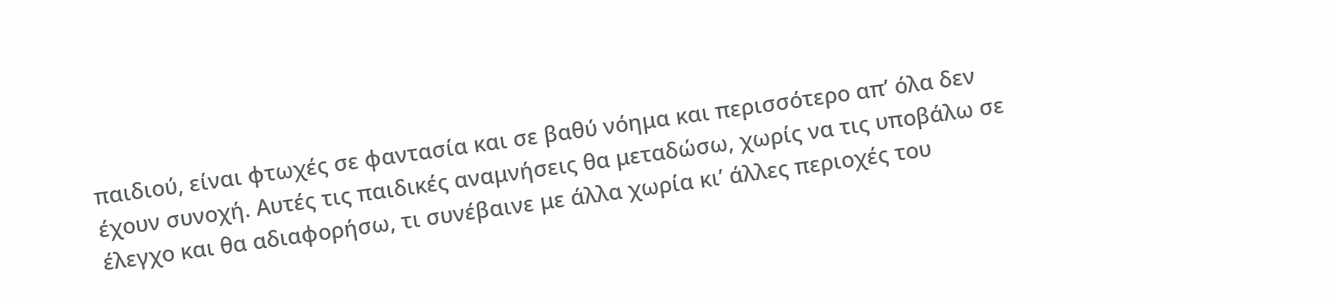παιδιού, είναι φτωχές σε φαντασία και σε βαθύ νόημα και περισσότερο απ’ όλα δεν έχουν συνοχή. Αυτές τις παιδικές αναμνήσεις θα μεταδώσω, χωρίς να τις υποβάλω σε έλεγχο και θα αδιαφορήσω, τι συνέβαινε με άλλα χωρία κι’ άλλες περιοχές του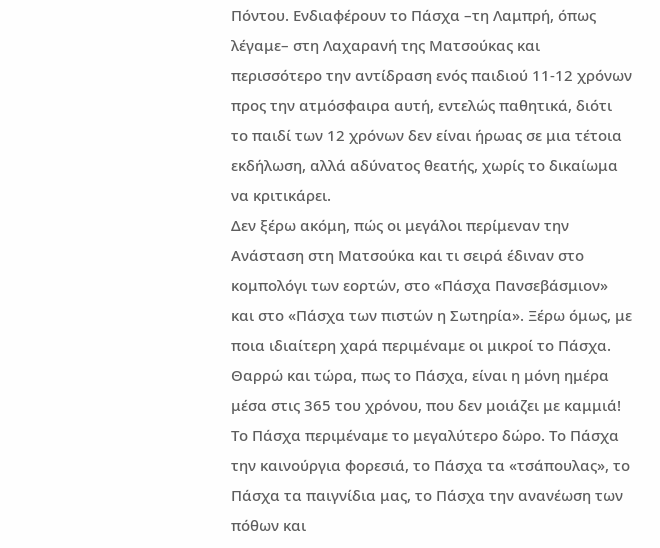Πόντου. Ενδιαφέρουν το Πάσχα –τη Λαμπρή, όπως λέγαμε– στη Λαχαρανή της Ματσούκας και περισσότερο την αντίδραση ενός παιδιού 11-12 χρόνων προς την ατμόσφαιρα αυτή, εντελώς παθητικά, διότι το παιδί των 12 χρόνων δεν είναι ήρωας σε μια τέτοια εκδήλωση, αλλά αδύνατος θεατής, χωρίς το δικαίωμα να κριτικάρει.
Δεν ξέρω ακόμη, πώς οι μεγάλοι περίμεναν την Ανάσταση στη Ματσούκα και τι σειρά έδιναν στο κομπολόγι των εορτών, στο «Πάσχα Πανσεβάσμιον» και στο «Πάσχα των πιστών η Σωτηρία». Ξέρω όμως, με ποια ιδιαίτερη χαρά περιμέναμε οι μικροί το Πάσχα.
Θαρρώ και τώρα, πως το Πάσχα, είναι η μόνη ημέρα μέσα στις 365 του χρόνου, που δεν μοιάζει με καμμιά! Το Πάσχα περιμέναμε το μεγαλύτερο δώρο. Το Πάσχα την καινούργια φορεσιά, το Πάσχα τα «τσάπουλας», το Πάσχα τα παιγνίδια μας, το Πάσχα την ανανέωση των πόθων και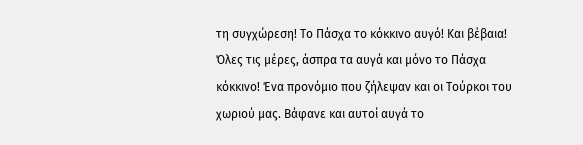τη συγχώρεση! Το Πάσχα το κόκκινο αυγό! Και βέβαια!
Όλες τις μέρες, άσπρα τα αυγά και μόνο το Πάσχα κόκκινο! Ένα προνόμιο που ζήλεψαν και οι Τούρκοι του χωριού μας. Βάφανε και αυτοί αυγά το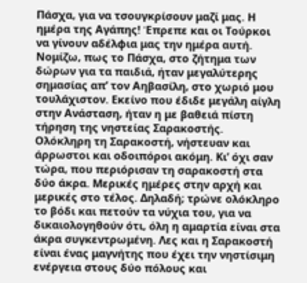Πάσχα, για να τσουγκρίσουν μαζί μας. Η ημέρα της Αγάπης! Έπρεπε και οι Τούρκοι να γίνουν αδέλφια μας την ημέρα αυτή.
Νομίζω, πως το Πάσχα, στο ζήτημα των δώρων για τα παιδιά, ήταν μεγαλύτερης σημασίας απ’ τον Αηβασίλη, στο χωριό μου τουλάχιστον. Εκείνο που έδιδε μεγάλη αίγλη στην Ανάσταση, ήταν η με βαθειά πίστη τήρηση της νηστείας Σαρακοστής. Ολόκληρη τη Σαρακοστή, νήστευαν και άρρωστοι και οδοιπόροι ακόμη. Κι’ όχι σαν τώρα, που περιόρισαν τη σαρακοστή στα δύο άκρα. Μερικές ημέρες στην αρχή και μερικές στο τέλος. Δηλαδή; τρώνε ολόκληρο το βόδι και πετούν τα νύχια του, για να δικαιολογηθούν ότι, όλη η αμαρτία είναι στα άκρα συγκεντρωμένη. Λες και η Σαρακοστή είναι ένας μαγνήτης που έχει την νηστίσιμη ενέργεια στους δύο πόλους και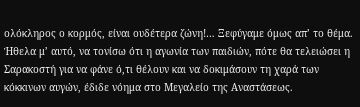ολόκληρος ο κορμός, είναι ουδέτερα ζώνη!… Ξεφύγαμε όμως απ’ το θέμα.
Ήθελα μ’ αυτό, να τονίσω ότι η αγωνία των παιδιών, πότε θα τελειώσει η Σαρακοστή για να φάνε ό,τι θέλουν και να δοκιμάσουν τη χαρά των κόκκινων αυγών, έδιδε νόημα στο Μεγαλείο της Αναστάσεως.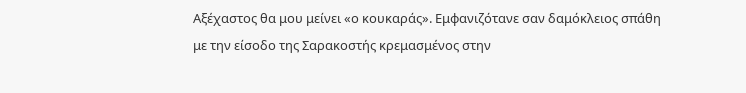Αξέχαστος θα μου μείνει «ο κουκαράς». Εμφανιζότανε σαν δαμόκλειος σπάθη με την είσοδο της Σαρακοστής κρεμασμένος στην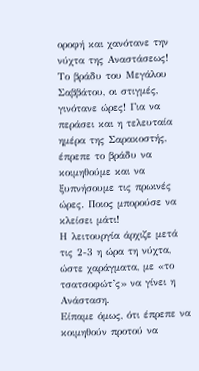οροφή και χανότανε την νύχτα της Αναστάσεως!
Το βράδυ του Μεγάλου Σαββάτου, οι στιγμές, γινότανε ώρες! Για να περάσει και η τελευταία ημέρα της Σαρακοστής, έπρεπε το βράδυ να κοιμηθούμε και να ξυπνήσουμε τις πρωινές ώρες. Ποιος μπορούσε να κλείσει μάτι!
Η λειτουργία άρχιζε μετά τις 2-3 η ώρα τη νύχτα, ώστε χαράγματα, με «το τσατσοφώτ’ς» να γίνει η Ανάσταση.
Είπαμε όμως, ότι έπρεπε να κοιμηθούν προτού να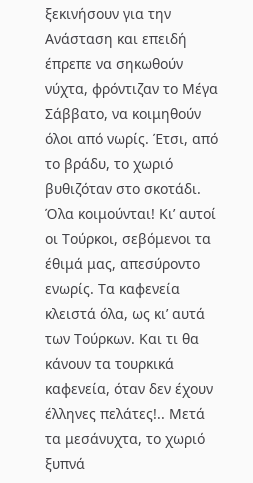ξεκινήσουν για την Ανάσταση και επειδή έπρεπε να σηκωθούν νύχτα, φρόντιζαν το Μέγα Σάββατο, να κοιμηθούν όλοι από νωρίς. Έτσι, από το βράδυ, το χωριό βυθιζόταν στο σκοτάδι. Όλα κοιμούνται! Κι’ αυτοί οι Τούρκοι, σεβόμενοι τα έθιμά μας, απεσύροντο ενωρίς. Τα καφενεία κλειστά όλα, ως κι’ αυτά των Τούρκων. Και τι θα κάνουν τα τουρκικά καφενεία, όταν δεν έχουν έλληνες πελάτες!.. Μετά τα μεσάνυχτα, το χωριό ξυπνά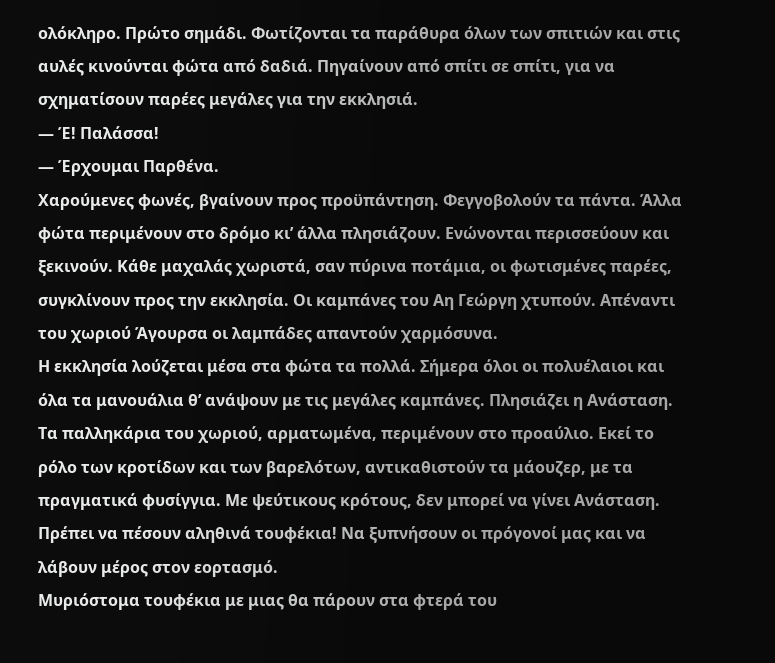ολόκληρο. Πρώτο σημάδι. Φωτίζονται τα παράθυρα όλων των σπιτιών και στις αυλές κινούνται φώτα από δαδιά. Πηγαίνουν από σπίτι σε σπίτι, για να σχηματίσουν παρέες μεγάλες για την εκκλησιά.
— Έ! Παλάσσα!
— Έρχουμαι Παρθένα.
Χαρούμενες φωνές, βγαίνουν προς προϋπάντηση. Φεγγοβολούν τα πάντα. Άλλα φώτα περιμένουν στο δρόμο κι’ άλλα πλησιάζουν. Ενώνονται περισσεύουν και ξεκινούν. Κάθε μαχαλάς χωριστά, σαν πύρινα ποτάμια, οι φωτισμένες παρέες, συγκλίνουν προς την εκκλησία. Οι καμπάνες του Αη Γεώργη χτυπούν. Απέναντι του χωριού Άγουρσα οι λαμπάδες απαντούν χαρμόσυνα.
Η εκκλησία λούζεται μέσα στα φώτα τα πολλά. Σήμερα όλοι οι πολυέλαιοι και όλα τα μανουάλια θ’ ανάψουν με τις μεγάλες καμπάνες. Πλησιάζει η Ανάσταση. Τα παλληκάρια του χωριού, αρματωμένα, περιμένουν στο προαύλιο. Εκεί το ρόλο των κροτίδων και των βαρελότων, αντικαθιστούν τα μάουζερ, με τα πραγματικά φυσίγγια. Με ψεύτικους κρότους, δεν μπορεί να γίνει Ανάσταση. Πρέπει να πέσουν αληθινά τουφέκια! Να ξυπνήσουν οι πρόγονοί μας και να λάβουν μέρος στον εορτασμό.
Μυριόστομα τουφέκια με μιας θα πάρουν στα φτερά του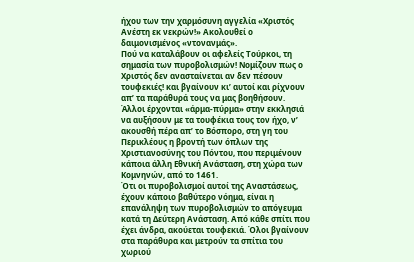ήχου των την χαρμόσυνη αγγελία «Χριστός Ανέστη εκ νεκρών!» Ακολουθεί ο δαιμονισμένος «ντονανμάς».
Πού να καταλάβουν οι αφελείς Τούρκοι, τη σημασία των πυροβολισμών! Νομίζουν πως ο Χριστός δεν ανασταίνεται αν δεν πέσουν τουφεκιές! και βγαίνουν κι’ αυτοί και ρίχνουν απ’ τα παράθυρά τους να μας βοηθήσουν.
Άλλοι έρχονται «άρμα-πύρμα» στην εκκλησιά να αυξήσουν με τα τουφέκια τους τον ήχο, ν’ ακουσθή πέρα απ’ το Βόσπορο, στη γη του Περικλέους η βροντή των όπλων της Χριστιανοσύνης του Πόντου, που περιμένουν κάποια άλλη Εθνική Ανάσταση, στη χώρα των Κομνηνών, από το 1461.
Ότι οι πυροβολισμοί αυτοί της Αναστάσεως, έχουν κάποιο βαθύτερο νόημα, είναι η επανάληψη των πυροβολισμών το απόγευμα κατά τη Δεύτερη Ανάσταση. Από κάθε σπίτι που έχει άνδρα, ακούεται τουφεκιά. Όλοι βγαίνουν στα παράθυρα και μετρούν τα σπίτια του χωριού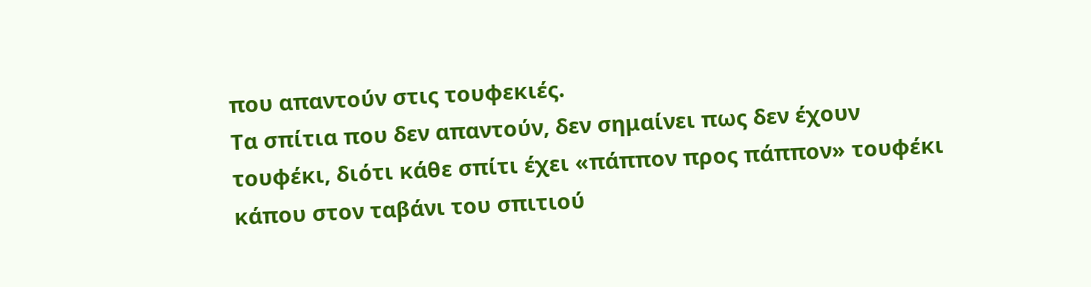που απαντούν στις τουφεκιές.
Τα σπίτια που δεν απαντούν, δεν σημαίνει πως δεν έχουν τουφέκι, διότι κάθε σπίτι έχει «πάππον προς πάππον» τουφέκι κάπου στον ταβάνι του σπιτιού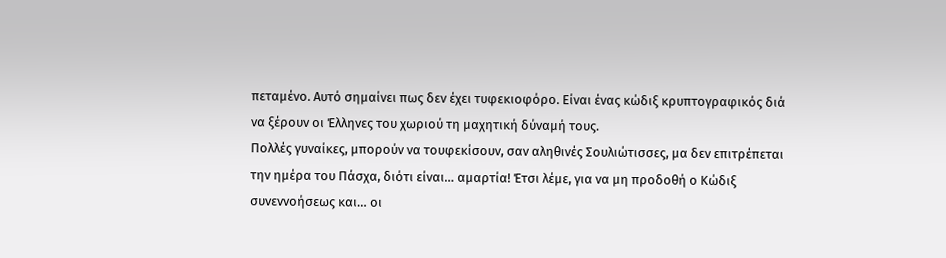πεταμένο. Αυτό σημαίνει πως δεν έχει τυφεκιοφόρο. Είναι ένας κώδιξ κρυπτογραφικός διά να ξέρουν οι Έλληνες του χωριού τη μαχητική δύναμή τους.
Πολλές γυναίκες, μπορούν να τουφεκίσουν, σαν αληθινές Σουλιώτισσες, μα δεν επιτρέπεται την ημέρα του Πάσχα, διότι είναι… αμαρτία! Έτσι λέμε, για να μη προδοθή ο Κώδιξ συνεννοήσεως και… οι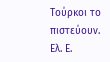Τούρκοι το πιστεύουν.
Ελ. Ε.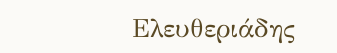Ελευθεριάδης